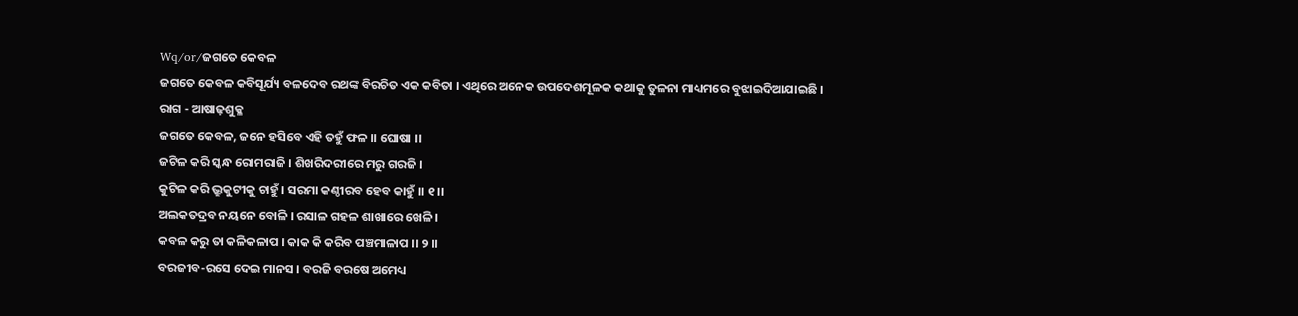Wq/or/ଜଗତେ କେବଳ
ଜଗତେ କେବଳ କବିସୂର୍ଯ୍ୟ ବଳଦେବ ରଥଙ୍କ ବିରଚିତ ଏକ କବିତା । ଏଥିରେ ଅନେକ ଉପଦେଶମୂଳକ କଥାକୁ ତୁଳନା ମାଧ୍ୟମରେ ବୁଝାଇଦିଆଯାଇଛି ।
ରାଗ - ଆଷାଢ଼ଶୁକ୍ଳ
ଜଗତେ କେବଳ, ଜନେ ହସିବେ ଏହି ତହୁଁ ଫଳ ।। ଘୋଷା ।।
ଜଟିଳ କରି ସ୍କନ୍ଧ ରୋମରାଜି । ଶିଖରିଦରୀରେ ମରୁ ଗରଜି ।
କୁଟିଳ କରି ଭ୍ରୁକୁଟୀକୁ ଚାହୁଁ । ସରମା କଣ୍ଠୀରବ ହେବ କାହୁଁ ।। ୧ ।।
ଅଲକତଦ୍ରବ ନୟନେ ବୋଳି । ରସାଳ ଗହଳ ଶାଖାରେ ଖେଳି ।
କବଳ କରୁ ତା କଳିକଳାପ । କାକ କି କରିବ ପଞ୍ଚମାଳାପ ।। ୨ ।।
ବରଜୀବ-ରସେ ଦେଇ ମାନସ । ବରଜି ବରଷେ ଅମେଧ୍ୟ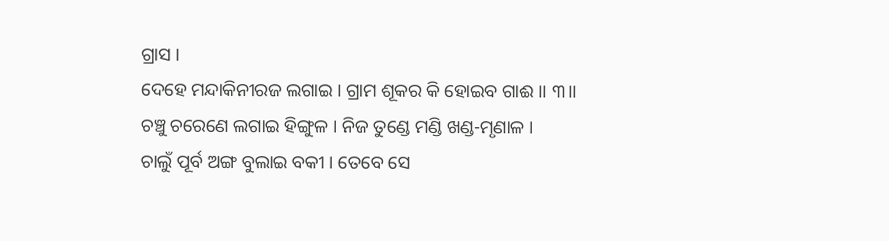ଗ୍ରାସ ।
ଦେହେ ମନ୍ଦାକିନୀରଜ ଲଗାଇ । ଗ୍ରାମ ଶୂକର କି ହୋଇବ ଗାଈ ।। ୩।।
ଚଞ୍ଚୁ ଚରେଣେ ଲଗାଇ ହିଙ୍ଗୁଳ । ନିଜ ତୁଣ୍ଡେ ମଣ୍ଡି ଖଣ୍ଡ-ମୃଣାଳ ।
ଚାଲୁଁ ପୂର୍ବ ଅଙ୍ଗ ବୁଲାଇ ବକୀ । ତେବେ ସେ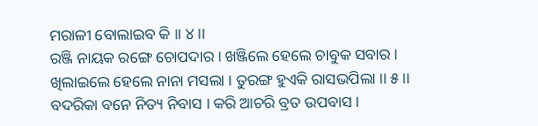ମରାଳୀ ବୋଲାଇବ କି ।। ୪ ।।
ରଞ୍ଜି ନାୟକ ରଙ୍ଗେ ଚୋପଦାର । ଖଞ୍ଜିଲେ ହେଲେ ଚାବୁକ ସବାର ।
ଖିଲାଇଲେ ହେଲେ ନାନା ମସଲା । ତୁରଙ୍ଗ ହୁଏକି ରାସଭପିଲା ।। ୫ ।।
ବଦରିକା ବନେ ନିତ୍ୟ ନିବାସ । କରି ଆଚରି ବ୍ରତ ଉପବାସ ।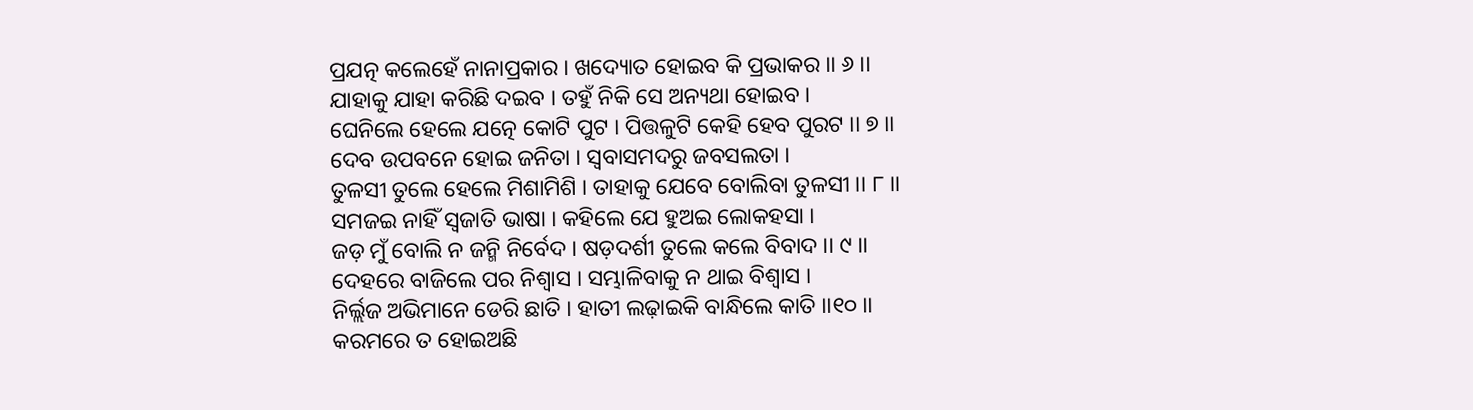ପ୍ରଯତ୍ନ କଲେହେଁ ନାନାପ୍ରକାର । ଖଦ୍ୟୋତ ହୋଇବ କି ପ୍ରଭାକର ।। ୬ ।।
ଯାହାକୁ ଯାହା କରିଛି ଦଇବ । ତହୁଁ ନିକି ସେ ଅନ୍ୟଥା ହୋଇବ ।
ଘେନିଲେ ହେଲେ ଯତ୍ନେ କୋଟି ପୁଟ । ପିତ୍ତଳୁଟି କେହି ହେବ ପୁରଟ ।। ୭ ।।
ଦେବ ଉପବନେ ହୋଇ ଜନିତା । ସ୍ୱବାସମଦରୁ ଜବସଲତା ।
ତୁଳସୀ ତୁଲେ ହେଲେ ମିଶାମିଶି । ତାହାକୁ ଯେବେ ବୋଲିବା ତୁଳସୀ ।। ୮ ।।
ସମଜଇ ନାହିଁ ସ୍ୱଜାତି ଭାଷା । କହିଲେ ଯେ ହୁଅଇ ଲୋକହସା ।
ଜଡ଼ ମୁଁ ବୋଲି ନ ଜନ୍ମି ନିର୍ବେଦ । ଷଡ଼ଦର୍ଶୀ ତୁଲେ କଲେ ବିବାଦ ।। ୯ ।।
ଦେହରେ ବାଜିଲେ ପର ନିଶ୍ୱାସ । ସମ୍ଭାଳିବାକୁ ନ ଥାଇ ବିଶ୍ୱାସ ।
ନିର୍ଲ୍ଲଜ ଅଭିମାନେ ଡେରି ଛାତି । ହାତୀ ଲଢ଼ାଇକି ବାନ୍ଧିଲେ କାତି ।।୧୦ ।।
କରମରେ ତ ହୋଇଅଛି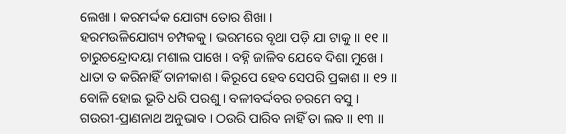ଲେଖା । କରମର୍ଦ୍ଦକ ଯୋଗ୍ୟ ତୋର ଶିଖା ।
ହରମଉଳିଯୋଗ୍ୟ ଚମ୍ପକକୁ । ଭରମରେ ବୃଥା ପଡ଼ି ଯା ଟାକୁ ।। ୧୧ ।।
ଚାରୁଚନ୍ଦ୍ରୋଦୟା ମଶାଲ ପାଖେ । ବହ୍ନି ଜାଳିବ ଯେବେ ଦିଶା ମୁଖେ ।
ଧାତା ତ କରିନାହିଁ ତାନୀକାଶ । କିରୂପେ ହେବ ସେପରି ପ୍ରକାଶ ।। ୧୨ ।।
ବୋଳି ହୋଇ ଭୂତି ଧରି ପରଶୁ । ବଳୀବର୍ଦ୍ଦବର ଚରମେ ବସୁ ।
ଗଉରୀ-ପ୍ରାଣନାଥ ଅନୁଭାବ । ଠଉରି ପାରିବ ନାହିଁ ତା ଲବ ।। ୧୩ ।।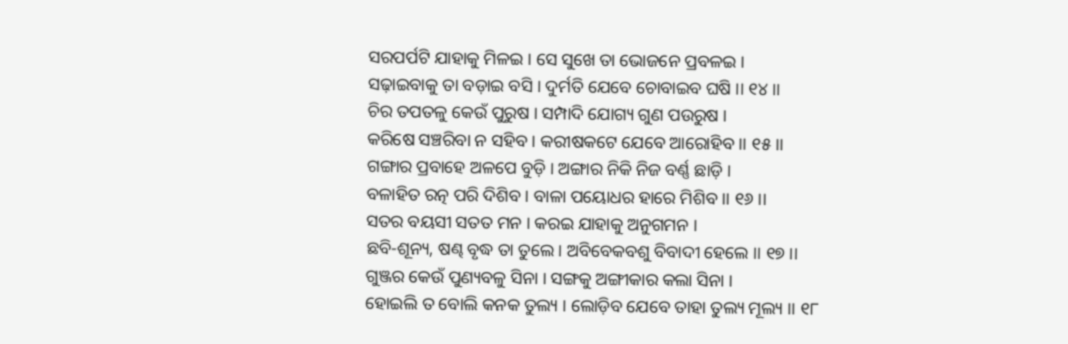ସରପର୍ପଟି ଯାହାକୁ ମିଳଇ । ସେ ସୁଖେ ତା ଭୋଜନେ ପ୍ରବଳଇ ।
ସଢ଼ାଇବାକୁ ତା ବଡ଼ାଇ ବସି । ଦୁର୍ମତି ଯେବେ ଚୋବାଇବ ଘଷି ।। ୧୪ ।।
ଚିର ତପତଳୁ କେଉଁ ପୁରୁଷ । ସମ୍ପାଦି ଯୋଗ୍ୟ ଗୁଣ ପଉରୁଷ ।
କରିଷେ ସଞ୍ଚରିବା ନ ସହିବ । କରୀଷକଟେ ଯେବେ ଆରୋହିବ ।। ୧୫ ।।
ଗଙ୍ଗାର ପ୍ରବାହେ ଅଳପେ ବୁଡ଼ି । ଅଙ୍ଗାର ନିକି ନିଜ ବର୍ଣ୍ଣ ଛାଡ଼ି ।
ବଳାହିତ ରତ୍ନ ପରି ଦିଶିବ । ବାଳା ପୟୋଧର ହାରେ ମିଶିବ ।। ୧୬ ।।
ସତର ବୟସୀ ସତତ ମନ । କରଇ ଯାହାକୁ ଅନୁଗମନ ।
ଛବି-ଶୂନ୍ୟ, ଷଣ୍ଢ ବୃଦ୍ଧ ତା ତୁଲେ । ଅବିବେକବଶୁ ବିବାଦୀ ହେଲେ ।। ୧୭ ।।
ଗୁଞ୍ଜର କେଉଁ ପୁଣ୍ୟବଳୁ ସିନା । ସଙ୍ଗକୁ ଅଙ୍ଗୀକାର କଲା ସିନା ।
ହୋଇଲି ତ ବୋଲି କନକ ତୁଲ୍ୟ । ଲୋଡ଼ିବ ଯେବେ ତାହା ତୁଲ୍ୟ ମୂଲ୍ୟ ।। ୧୮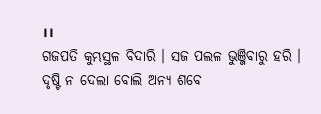।।
ଗଜପତି କୁମ୍ଭସ୍ଥଳ ବିଦାରି । ସଜ ପଲଳ ଭୁଞ୍ଜିବାରୁ ହରି ।
ଦୃଷ୍ଟି ନ ଦେଲା ବୋଲି ଅନ୍ୟ ଶବେ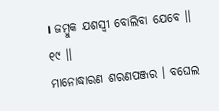। ଜମ୍ବୁକ ଯଶସ୍ୱୀ ବୋଲିବା ଯେବେ ।। ୧୯ ।।
ମାନୋଦ୍ଧାରଣ ଶରଣପଞ୍ଜର । ବଘେଲ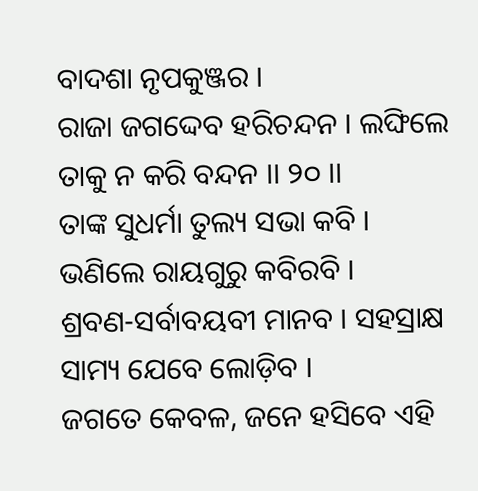ବାଦଶା ନୃପକୁଞ୍ଜର ।
ରାଜା ଜଗଦ୍ଦେବ ହରିଚନ୍ଦନ । ଲଙ୍ଘିଲେ ତାକୁ ନ କରି ବନ୍ଦନ ।। ୨୦ ।।
ତାଙ୍କ ସୁଧର୍ମା ତୁଲ୍ୟ ସଭା କବି । ଭଣିଲେ ରାୟଗୁରୁ କବିରବି ।
ଶ୍ରବଣ-ସର୍ବାବୟବୀ ମାନବ । ସହସ୍ରାକ୍ଷ ସାମ୍ୟ ଯେବେ ଲୋଡ଼ିବ ।
ଜଗତେ କେବଳ, ଜନେ ହସିବେ ଏହି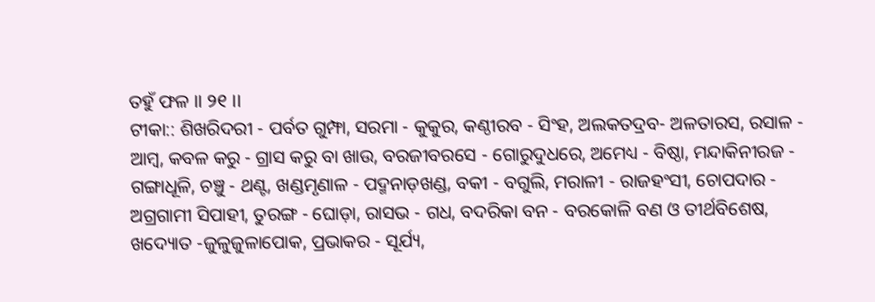ତହୁଁ ଫଳ ।। ୨୧ ।।
ଟୀକା:: ଶିଖରିଦରୀ - ପର୍ବତ ଗୁମ୍ଫା, ସରମା - କୁକୁର, କଣ୍ଠୀରବ - ସିଂହ, ଅଲକତଦ୍ରବ- ଅଳତାରସ, ରସାଳ - ଆମ୍ବ, କବଳ କରୁ - ଗ୍ରାସ କରୁ ବା ଖାଉ, ବରଜୀବରସେ - ଗୋରୁଦୁଧରେ, ଅମେଧ୍ୟ - ବିଷ୍ଠା, ମନ୍ଦାକିନୀରଜ - ଗଙ୍ଗାଧୂଳି, ଚଞ୍ଚୁ - ଥଣ୍ଟ, ଖଣ୍ଡମୃଣାଳ - ପଦ୍ମନାଡ଼ଖଣ୍ଡ, ବକୀ - ବଗୁଲି, ମରାଳୀ - ରାଜହଂସୀ, ଚୋପଦାର - ଅଗ୍ରଗାମୀ ସିପାହୀ, ତୁରଙ୍ଗ - ଘୋଡ଼ା, ରାସଭ - ଗଧ, ବଦରିକା ବନ - ବରକୋଳି ବଣ ଓ ତୀର୍ଥବିଶେଷ, ଖଦ୍ୟୋତ -ଜୁଳୁଜୁଳାପୋକ, ପ୍ରଭାକର - ସୂର୍ଯ୍ୟ,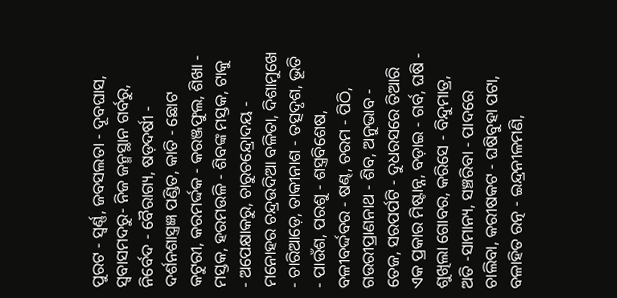ପୁରଟ - ସ୍ୱର୍ଣ୍ଣ, ଜବସଲତା - ଦୂବଘାସ, ସ୍ୱବାସମଦରୁ- ନିଜ ଜନ୍ମସ୍ଥାନ ଗର୍ବରୁ, ନିର୍ବେଦ - ବୈରାଗ୍ୟ, ଷଡ଼ଦର୍ଷୀ - ଦର୍ଶନଶାସ୍ତ୍ରଜ୍ଞ ପଣ୍ଡିତ, କାତି - ଛୋଟ କଟୁରୀ, କରମର୍ଦ୍ଦକ - କରଞ୍ଜଫୁଲ, ଶିଖା - ମସ୍ତକ, ହରମଉଳି - ଶିବଙ୍କ ମସ୍ତକ, ଟାକୁ - ଅପେକ୍ଷାକରୁ, ଚାରୁଚନ୍ଦ୍ରୋଦୟ - ମନୋହର ଚନ୍ଦ୍ରଉଦିଆ ବଳିତା, ଦିଶାମୁଖେ - ଚାରିଆଡ଼େ, ତାକୀନାଶ - ତତ୍ସଦୃଶ, ଭୂତି - ପାଉଁଶ, ପରଶୁ - ଶସ୍ତ୍ରବିଶେଷ, ବଳୀବର୍ଦ୍ଦବର - ଷଣ୍ଢ, ଚରମ - ପିଠି, ଗଉରୀପ୍ରାଣନାଥ - ଶିବ, ଅନୁଭାବ - ତେଜ, ସରପର୍ପଟି - ଦୁଧରସରେ ତିଆରି ଏକ ପ୍ରକାର ମିଷ୍ଟାନ୍ନ, ବଡ଼ାଇ - ଗର୍ବ, ଘଷି - ଶୁଖିଲା ଗୋବର, କରିସେ - ବିନ୍ଦୁମାତ୍ର, ଅତି -ସାମାନ୍ୟ, ସଞ୍ଚରିବା - ପାଦରେ ଚାଲିବା, କରୀଷକଟ - ଘଷିବୁହା ପଟା, ବଳାହିତ ରତ୍ନ - ଇନ୍ଦ୍ରନୀଳମଣି,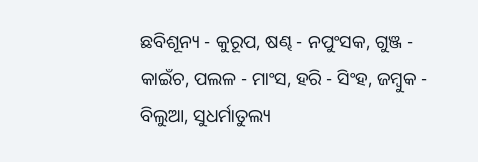ଛବିଶୂନ୍ୟ - କୁରୂପ, ଷଣ୍ଢ - ନପୁଂସକ, ଗୁଞ୍ଜ - କାଇଁଚ, ପଲଳ - ମାଂସ, ହରି - ସିଂହ, ଜମ୍ବୁକ - ବିଲୁଆ, ସୁଧର୍ମାତୁଲ୍ୟ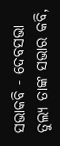ସଭାକବି - ଦେବସଭା ତୁଲ୍ୟ ତାଙ୍କ ସଭାର କବି,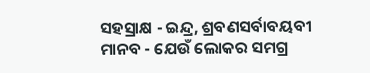ସହସ୍ରାକ୍ଷ - ଇନ୍ଦ୍ର, ଶ୍ରବଣସର୍ବାବୟବୀ ମାନବ - ଯେଉଁ ଲୋକର ସମଗ୍ର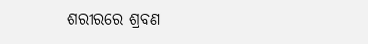ଶରୀରରେ ଶ୍ରବଣ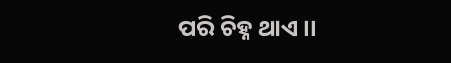ପରି ଚିହ୍ନ ଥାଏ ।।